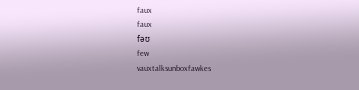faux
faux
fəʊ
few
vauxtalksunboxfawkes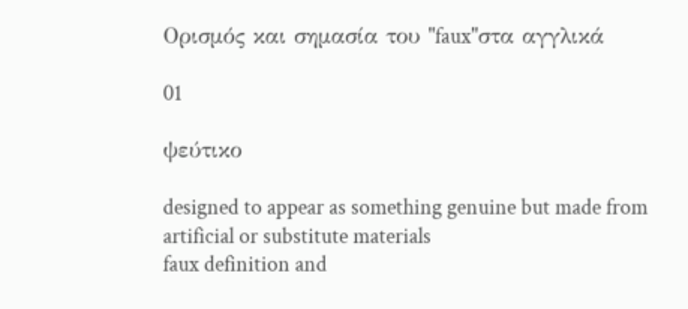Ορισμός και σημασία του "faux"στα αγγλικά

01

ψεύτικο

designed to appear as something genuine but made from artificial or substitute materials
faux definition and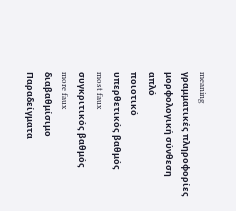meaning
γραμματικές πληροφορίες
μορφολογική σύνθεση
απλό
ποιοτικό
υπερθετικός βαθμός
most faux
συγκριτικός βαθμός
more faux
διαβαθμίσιμο
Παραδείγματα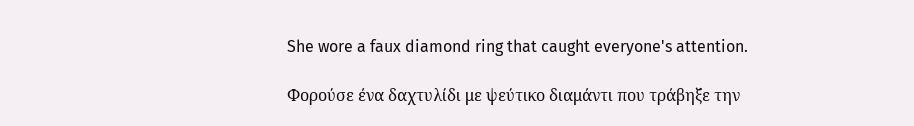She wore a faux diamond ring that caught everyone's attention.

Φορούσε ένα δαχτυλίδι με ψεύτικο διαμάντι που τράβηξε την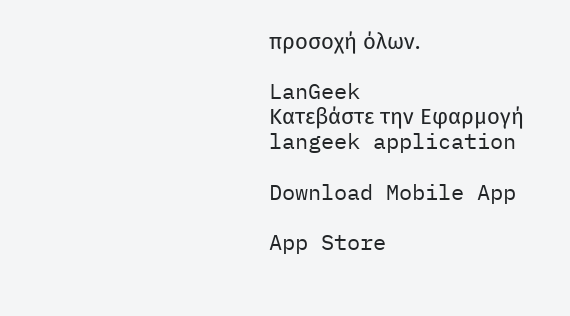προσοχή όλων.

LanGeek
Κατεβάστε την Εφαρμογή
langeek application

Download Mobile App

App Store